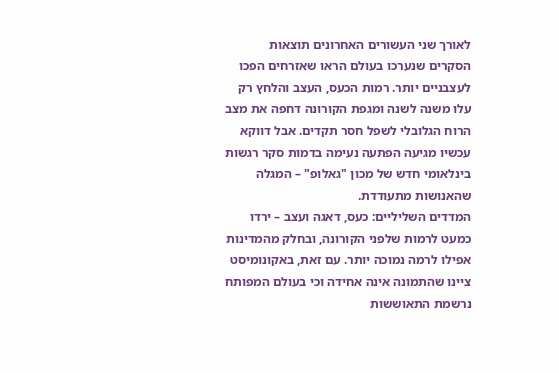לאורך שני העשורים האחרונים תוצאות הסקרים שנערכו בעולם הראו שאזרחים הפכו לעצבניים יותר. רמות הכעס, העצב והלחץ רק עלו משנה לשנה ומגפת הקורונה דחפה את מצב הרוח הגלובלי לשפל חסר תקדים. אבל דווקא עכשיו מגיעה הפתעה נעימה בדמות סקר רגשות בינלאומי חדש של מכון "גאלופ" – המגלה שהאנושות מתעודדת.
המדדים השליליים: כעס, דאגה ועצב – ירדו כמעט לרמות שלפני הקורונה, ובחלק מהמדינות אפילו לרמה נמוכה יותר. עם זאת, באקונומיסט ציינו שהתמונה אינה אחידה וכי בעולם המפותח נרשמת התאוששות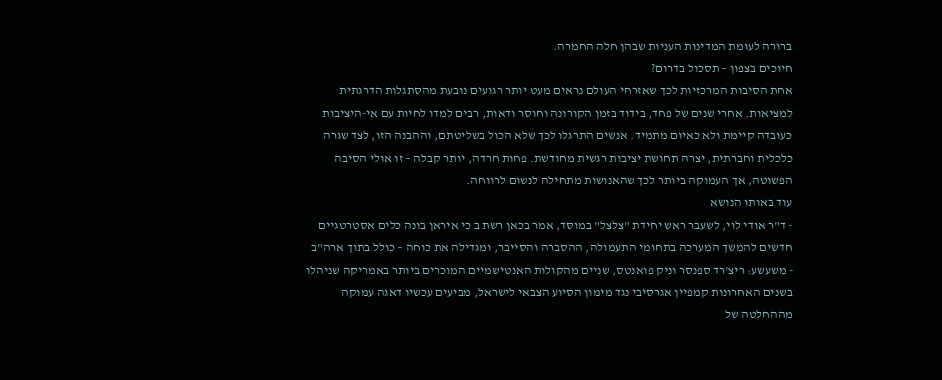ברורה לעומת המדינות העניות שבהן חלה החמרה.
חיוכים בצפון – תסכול בדרום?
אחת הסיבות המרכזיות לכך שאזרחי העולם נראים מעט יותר רגועים נובעת מהסתגלות הדרגתית למציאות. אחרי שנים של פחד, בידוד בזמן הקורונה וחוסר ודאות, רבים למדו לחיות עם אי-היציבות כעובדה קיימת ולא כאיום מתמיד. אנשים התרגלו לכך שלא הכול בשליטתם, וההבנה הזו, לצד שגרה כלכלית וחברתית, יצרה תחושת יציבות רגשית מחודשת. פחות חרדה, יותר קבלה – זו אולי הסיבה הפשוטה, אך העמוקה ביותר לכך שהאנושות מתחילה לנשום לרווחה.
עוד באותו הנושא
- ד"ר אודי לוי, לשעבר ראש יחידת "צלצל" במוסד, אמר בכאן רשת ב כי איראן בונה כלים אסטרטגיים חדשים להמשך המערכה בתחומי התעמולה, ההסברה והסייבר, ומגדילה את כוחה – כולל בתוך ארה"ב
- משעשע: ריצ'רד ספנסר וניק פואנטס, שניים מהקולות האנטישמיים המוכרים ביותר באמריקה שניהלו בשנים האחרונות קמפיין אגרסיבי נגד מימון הסיוע הצבאי לישראל, מביעים עכשיו דאגה עמוקה מההחלטה של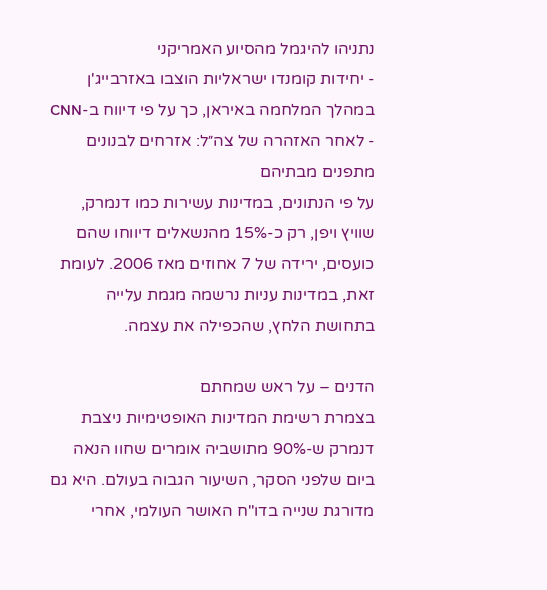נתניהו להיגמל מהסיוע האמריקני
- יחידות קומנדו ישראליות הוצבו באזרבייג'ן במהלך המלחמה באיראן, כך על פי דיווח ב-CNN
- לאחר האזהרה של צה״ל: אזרחים לבנונים מתפנים מבתיהם
על פי הנתונים, במדינות עשירות כמו דנמרק, שוויץ ויפן, רק כ-15% מהנשאלים דיווחו שהם כועסים, ירידה של 7 אחוזים מאז 2006. לעומת זאת, במדינות עניות נרשמה מגמת עלייה בתחושת הלחץ, שהכפילה את עצמה.

הדנים – על ראש שמחתם
בצמרת רשימת המדינות האופטימיות ניצבת דנמרק ש-90% מתושביה אומרים שחוו הנאה ביום שלפני הסקר, השיעור הגבוה בעולם. היא גם מדורגת שנייה בדו"ח האושר העולמי, אחרי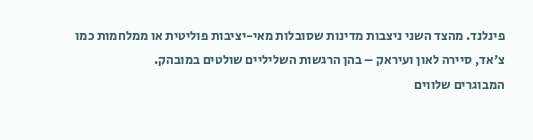פינלנד. מהצד השני ניצבות מדינות שסובלות מאי-יציבות פוליטית או ממלחמות כמו צ'אד, סיירה לאון ועיראק – בהן הרגשות השליליים שולטים במובהק.
המבוגרים שלווים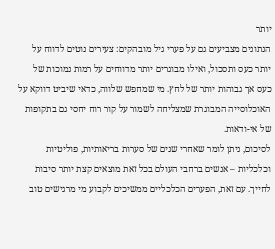יותר
הנתונים מצביעים גם על פערי גיל מובהקים: צעירים נוטים לדווח על יותר כעס ותסכול, ואילו מבוגרים יותר מדווחים על רמות נמוכות של כעס אך גבוהות יותר של לחץ. מי שמחפש שלווה, כדאי שיביט דווקא על האוכלוסייה המבוגרת שמצליחה לשמור על קור רוח יחסי גם בתקופות של אי-ודאות.
לסיכום, ניתן לומר שאחרי שנים של סערות בריאותיות, פוליטיות וכלכליות – אנשים ברחבי העולם בכל זאת מוצאים קצת יותר סיבות לחייך. עם זאת, הפערים הכלכליים ממשיכים לקבוע מי מרגישים טוב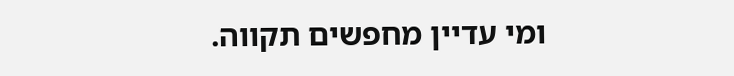ומי עדיין מחפשים תקווה.